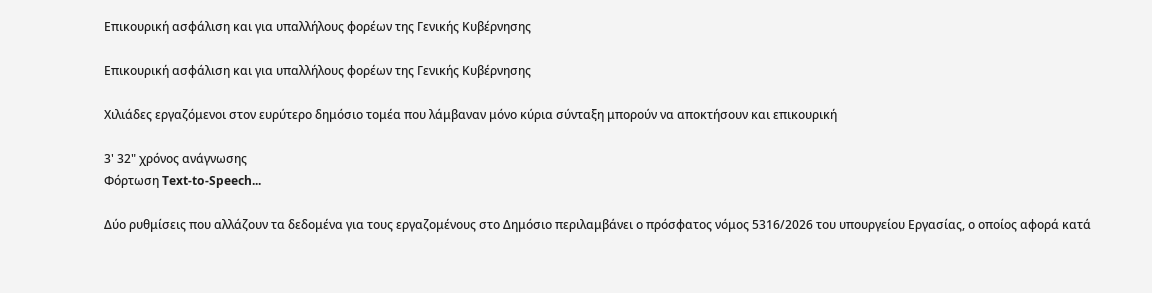Επικουρική ασφάλιση και για υπαλλήλους φορέων της Γενικής Κυβέρνησης

Επικουρική ασφάλιση και για υπαλλήλους φορέων της Γενικής Κυβέρνησης

Χιλιάδες εργαζόμενοι στον ευρύτερο δημόσιο τομέα που λάμβαναν μόνο κύρια σύνταξη μπορούν να αποκτήσουν και επικουρική

3' 32" χρόνος ανάγνωσης
Φόρτωση Text-to-Speech...

Δύο ρυθμίσεις που αλλάζουν τα δεδομένα για τους εργαζομένους στο Δημόσιο περιλαμβάνει ο πρόσφατος νόμος 5316/2026 του υπουργείου Εργασίας, ο οποίος αφορά κατά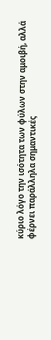κύριο λόγο την ισότητα των φύλων στην αμοιβή, αλλά φέρνει παράλληλα σημαντικές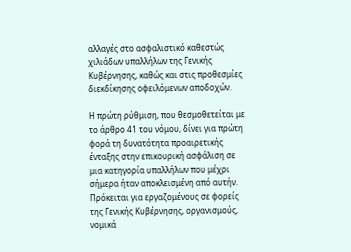αλλαγές στο ασφαλιστικό καθεστώς χιλιάδων υπαλλήλων της Γενικής Κυβέρνησης, καθώς και στις προθεσμίες διεκδίκησης οφειλόμενων αποδοχών.

Η πρώτη ρύθμιση, που θεσμοθετείται με το άρθρο 41 του νόμου, δίνει για πρώτη φορά τη δυνατότητα προαιρετικής ένταξης στην επικουρική ασφάλιση σε μια κατηγορία υπαλλήλων που μέχρι σήμερα ήταν αποκλεισμένη από αυτήν. Πρόκειται για εργαζομένους σε φορείς της Γενικής Κυβέρνησης, οργανισμούς, νομικά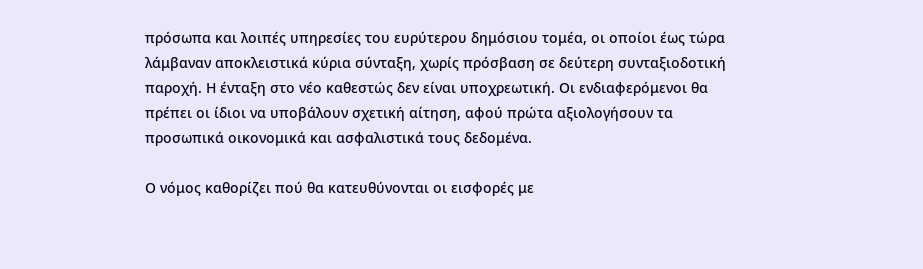πρόσωπα και λοιπές υπηρεσίες του ευρύτερου δημόσιου τομέα, οι οποίοι έως τώρα λάμβαναν αποκλειστικά κύρια σύνταξη, χωρίς πρόσβαση σε δεύτερη συνταξιοδοτική παροχή. Η ένταξη στο νέο καθεστώς δεν είναι υποχρεωτική. Oι ενδιαφερόμενοι θα πρέπει οι ίδιοι να υποβάλουν σχετική αίτηση, αφού πρώτα αξιολογήσουν τα προσωπικά οικονομικά και ασφαλιστικά τους δεδομένα.

Ο νόμος καθορίζει πού θα κατευθύνονται οι εισφορές με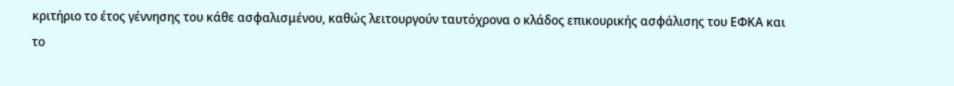κριτήριο το έτος γέννησης του κάθε ασφαλισμένου, καθώς λειτουργούν ταυτόχρονα ο κλάδος επικουρικής ασφάλισης του ΕΦΚΑ και το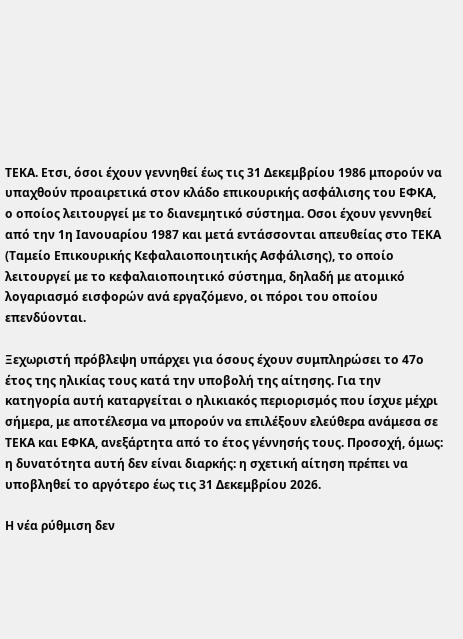ΤΕΚΑ. Ετσι, όσοι έχουν γεννηθεί έως τις 31 Δεκεμβρίου 1986 μπορούν να υπαχθούν προαιρετικά στον κλάδο επικουρικής ασφάλισης του ΕΦΚΑ, ο οποίος λειτουργεί με το διανεμητικό σύστημα. Οσοι έχουν γεννηθεί από την 1η Ιανουαρίου 1987 και μετά εντάσσονται απευθείας στο ΤΕΚΑ (Ταμείο Επικουρικής Κεφαλαιοποιητικής Ασφάλισης), το οποίο λειτουργεί με το κεφαλαιοποιητικό σύστημα, δηλαδή με ατομικό λογαριασμό εισφορών ανά εργαζόμενο, οι πόροι του οποίου επενδύονται.

Ξεχωριστή πρόβλεψη υπάρχει για όσους έχουν συμπληρώσει το 47ο έτος της ηλικίας τους κατά την υποβολή της αίτησης. Για την κατηγορία αυτή καταργείται ο ηλικιακός περιορισμός που ίσχυε μέχρι σήμερα, με αποτέλεσμα να μπορούν να επιλέξουν ελεύθερα ανάμεσα σε ΤΕΚΑ και ΕΦΚΑ, ανεξάρτητα από το έτος γέννησής τους. Προσοχή, όμως: η δυνατότητα αυτή δεν είναι διαρκής: η σχετική αίτηση πρέπει να υποβληθεί το αργότερο έως τις 31 Δεκεμβρίου 2026.

Η νέα ρύθμιση δεν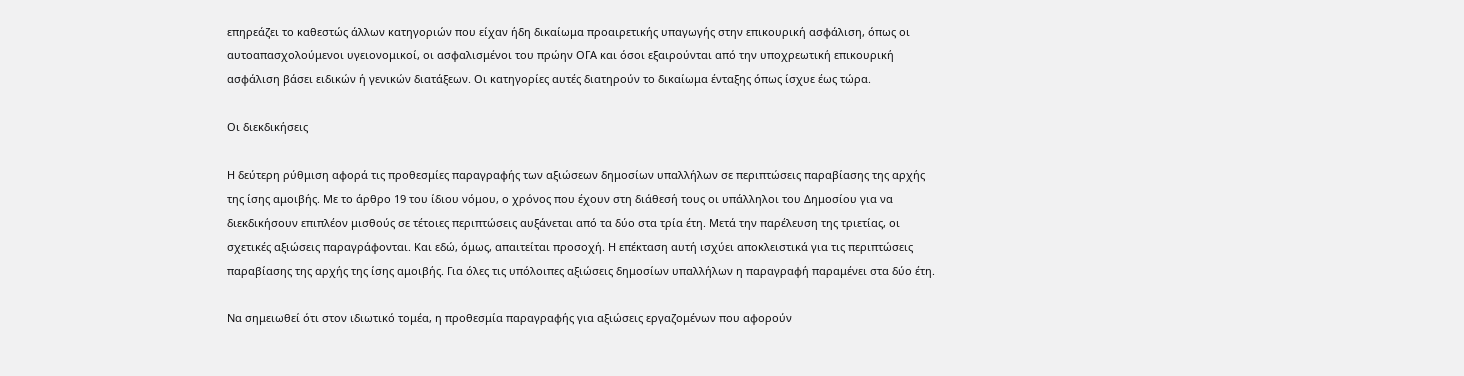επηρεάζει το καθεστώς άλλων κατηγοριών που είχαν ήδη δικαίωμα προαιρετικής υπαγωγής στην επικουρική ασφάλιση, όπως οι αυτοαπασχολούμενοι υγειονομικοί, οι ασφαλισμένοι του πρώην ΟΓΑ και όσοι εξαιρούνται από την υποχρεωτική επικουρική ασφάλιση βάσει ειδικών ή γενικών διατάξεων. Οι κατηγορίες αυτές διατηρούν το δικαίωμα ένταξης όπως ίσχυε έως τώρα.

Οι διεκδικήσεις

Η δεύτερη ρύθμιση αφορά τις προθεσμίες παραγραφής των αξιώσεων δημοσίων υπαλλήλων σε περιπτώσεις παραβίασης της αρχής της ίσης αμοιβής. Με το άρθρο 19 του ίδιου νόμου, ο χρόνος που έχουν στη διάθεσή τους οι υπάλληλοι του Δημοσίου για να διεκδικήσουν επιπλέον μισθούς σε τέτοιες περιπτώσεις αυξάνεται από τα δύο στα τρία έτη. Μετά την παρέλευση της τριετίας, οι σχετικές αξιώσεις παραγράφονται. Και εδώ, όμως, απαιτείται προσοχή. Η επέκταση αυτή ισχύει αποκλειστικά για τις περιπτώσεις παραβίασης της αρχής της ίσης αμοιβής. Για όλες τις υπόλοιπες αξιώσεις δημοσίων υπαλλήλων η παραγραφή παραμένει στα δύο έτη.

Να σημειωθεί ότι στον ιδιωτικό τομέα, η προθεσμία παραγραφής για αξιώσεις εργαζομένων που αφορούν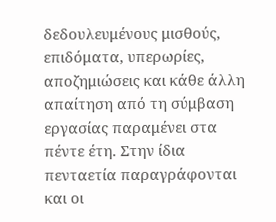δεδουλευμένους μισθούς, επιδόματα, υπερωρίες, αποζημιώσεις και κάθε άλλη απαίτηση από τη σύμβαση εργασίας παραμένει στα πέντε έτη. Στην ίδια πενταετία παραγράφονται και οι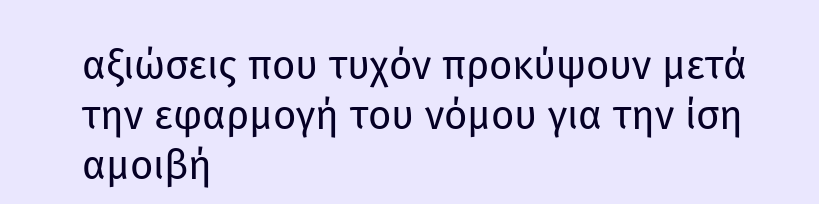αξιώσεις που τυχόν προκύψουν μετά την εφαρμογή του νόμου για την ίση αμοιβή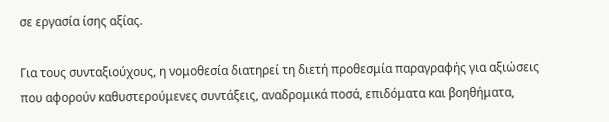σε εργασία ίσης αξίας.

Για τους συνταξιούχους, η νομοθεσία διατηρεί τη διετή προθεσμία παραγραφής για αξιώσεις που αφορούν καθυστερούμενες συντάξεις, αναδρομικά ποσά, επιδόματα και βοηθήματα,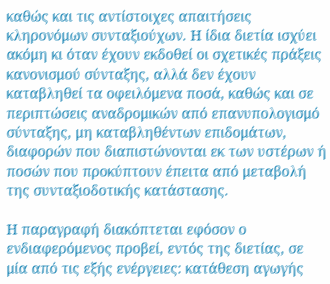καθώς και τις αντίστοιχες απαιτήσεις κληρονόμων συνταξιούχων. Η ίδια διετία ισχύει ακόμη κι όταν έχουν εκδοθεί οι σχετικές πράξεις κανονισμού σύνταξης, αλλά δεν έχουν καταβληθεί τα οφειλόμενα ποσά, καθώς και σε περιπτώσεις αναδρομικών από επανυπολογισμό σύνταξης, μη καταβληθέντων επιδομάτων, διαφορών που διαπιστώνονται εκ των υστέρων ή ποσών που προκύπτουν έπειτα από μεταβολή της συνταξιοδοτικής κατάστασης.

Η παραγραφή διακόπτεται εφόσον ο ενδιαφερόμενος προβεί, εντός της διετίας, σε μία από τις εξής ενέργειες: κατάθεση αγωγής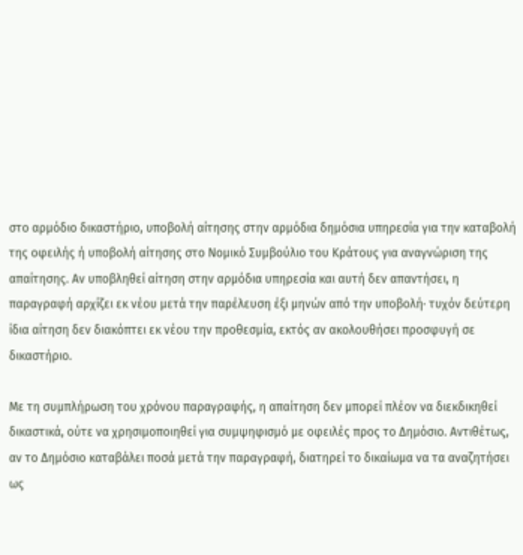στο αρμόδιο δικαστήριο, υποβολή αίτησης στην αρμόδια δημόσια υπηρεσία για την καταβολή της οφειλής ή υποβολή αίτησης στο Νομικό Συμβούλιο του Κράτους για αναγνώριση της απαίτησης. Αν υποβληθεί αίτηση στην αρμόδια υπηρεσία και αυτή δεν απαντήσει, η παραγραφή αρχίζει εκ νέου μετά την παρέλευση έξι μηνών από την υποβολή· τυχόν δεύτερη ίδια αίτηση δεν διακόπτει εκ νέου την προθεσμία, εκτός αν ακολουθήσει προσφυγή σε δικαστήριο.

Με τη συμπλήρωση του χρόνου παραγραφής, η απαίτηση δεν μπορεί πλέον να διεκδικηθεί δικαστικά, ούτε να χρησιμοποιηθεί για συμψηφισμό με οφειλές προς το Δημόσιο. Αντιθέτως, αν το Δημόσιο καταβάλει ποσά μετά την παραγραφή, διατηρεί το δικαίωμα να τα αναζητήσει ως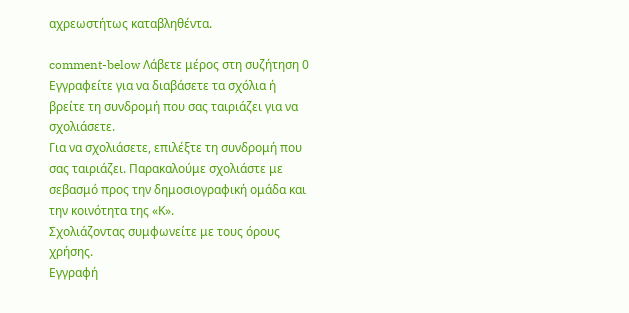αχρεωστήτως καταβληθέντα.

comment-below Λάβετε μέρος στη συζήτηση 0 Εγγραφείτε για να διαβάσετε τα σχόλια ή
βρείτε τη συνδρομή που σας ταιριάζει για να σχολιάσετε.
Για να σχολιάσετε, επιλέξτε τη συνδρομή που σας ταιριάζει. Παρακαλούμε σχολιάστε με σεβασμό προς την δημοσιογραφική ομάδα και την κοινότητα της «Κ».
Σχολιάζοντας συμφωνείτε με τους όρους χρήσης.
Εγγραφή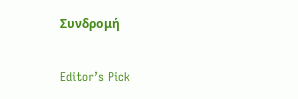Συνδρομή

Editor’s Pick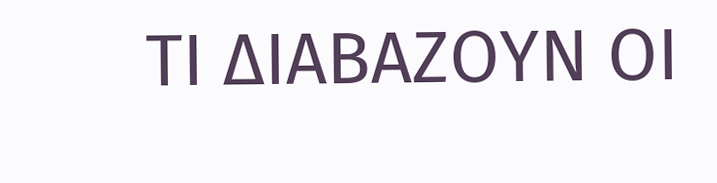ΤΙ ΔΙΑΒΑΖΟΥΝ ΟΙ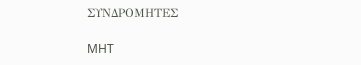ΣΥΝΔΡΟΜΗΤΕΣ

MHT